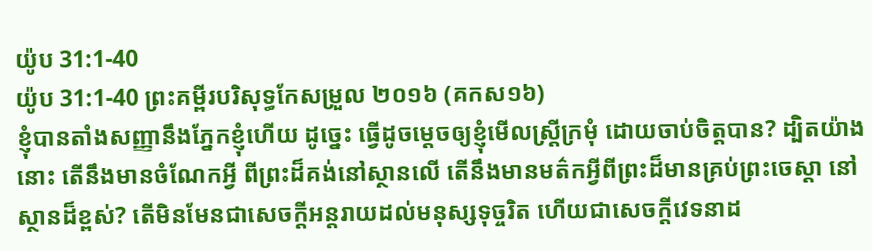យ៉ូប 31:1-40
យ៉ូប 31:1-40 ព្រះគម្ពីរបរិសុទ្ធកែសម្រួល ២០១៦ (គកស១៦)
ខ្ញុំបានតាំងសញ្ញានឹងភ្នែកខ្ញុំហើយ ដូច្នេះ ធ្វើដូចម្តេចឲ្យខ្ញុំមើលស្ត្រីក្រមុំ ដោយចាប់ចិត្តបាន? ដ្បិតយ៉ាងនោះ តើនឹងមានចំណែកអ្វី ពីព្រះដ៏គង់នៅស្ថានលើ តើនឹងមានមត៌កអ្វីពីព្រះដ៏មានគ្រប់ព្រះចេស្តា នៅស្ថានដ៏ខ្ពស់? តើមិនមែនជាសេចក្ដីអន្តរាយដល់មនុស្សទុច្ចរិត ហើយជាសេចក្ដីវេទនាដ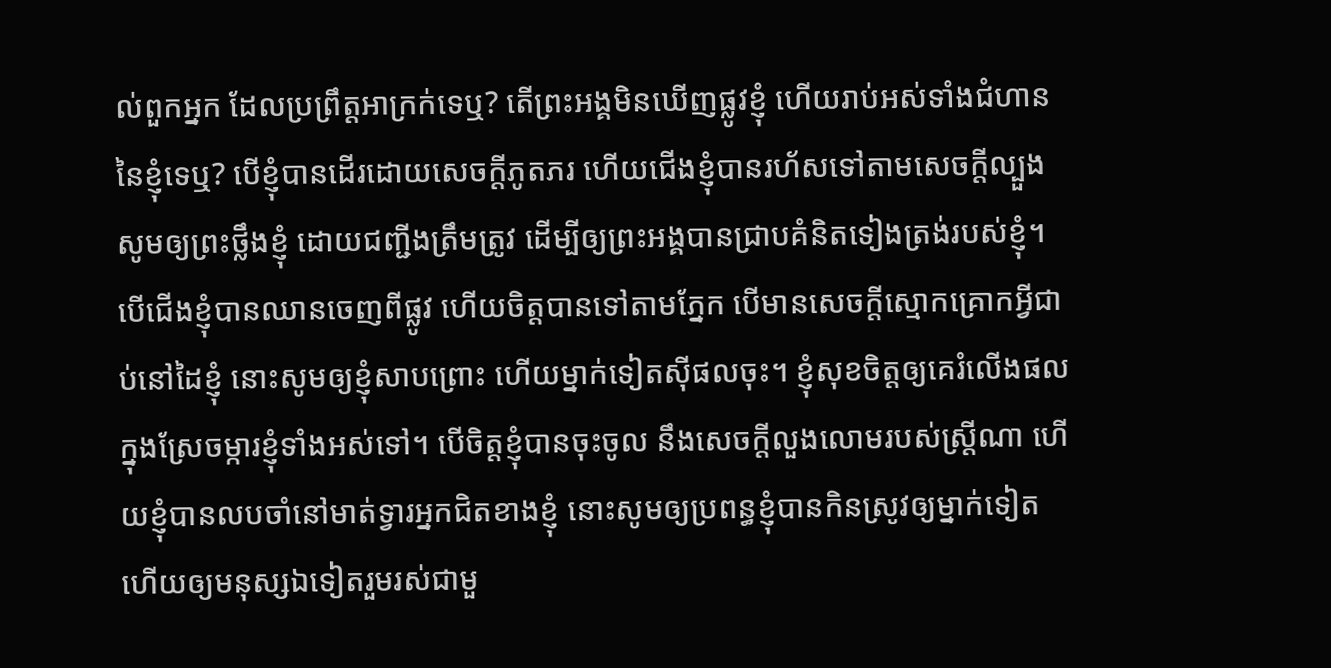ល់ពួកអ្នក ដែលប្រព្រឹត្តអាក្រក់ទេឬ? តើព្រះអង្គមិនឃើញផ្លូវខ្ញុំ ហើយរាប់អស់ទាំងជំហាននៃខ្ញុំទេឬ? បើខ្ញុំបានដើរដោយសេចក្ដីភូតភរ ហើយជើងខ្ញុំបានរហ័សទៅតាមសេចក្ដីល្បួង សូមឲ្យព្រះថ្លឹងខ្ញុំ ដោយជញ្ជីងត្រឹមត្រូវ ដើម្បីឲ្យព្រះអង្គបានជ្រាបគំនិតទៀងត្រង់របស់ខ្ញុំ។ បើជើងខ្ញុំបានឈានចេញពីផ្លូវ ហើយចិត្តបានទៅតាមភ្នែក បើមានសេចក្ដីស្មោកគ្រោកអ្វីជាប់នៅដៃខ្ញុំ នោះសូមឲ្យខ្ញុំសាបព្រោះ ហើយម្នាក់ទៀតស៊ីផលចុះ។ ខ្ញុំសុខចិត្តឲ្យគេរំលើងផល ក្នុងស្រែចម្ការខ្ញុំទាំងអស់ទៅ។ បើចិត្តខ្ញុំបានចុះចូល នឹងសេចក្ដីលួងលោមរបស់ស្ត្រីណា ហើយខ្ញុំបានលបចាំនៅមាត់ទ្វារអ្នកជិតខាងខ្ញុំ នោះសូមឲ្យប្រពន្ធខ្ញុំបានកិនស្រូវឲ្យម្នាក់ទៀត ហើយឲ្យមនុស្សឯទៀតរួមរស់ជាមួ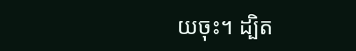យចុះ។ ដ្បិត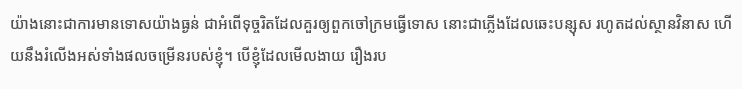យ៉ាងនោះជាការមានទោសយ៉ាងធ្ងន់ ជាអំពើទុច្ចរិតដែលគួរឲ្យពួកចៅក្រមធ្វើទោស នោះជាភ្លើងដែលឆេះបន្សុស រហូតដល់ស្ថានវិនាស ហើយនឹងរំលើងអស់ទាំងផលចម្រើនរបស់ខ្ញុំ។ បើខ្ញុំដែលមើលងាយ រឿងរប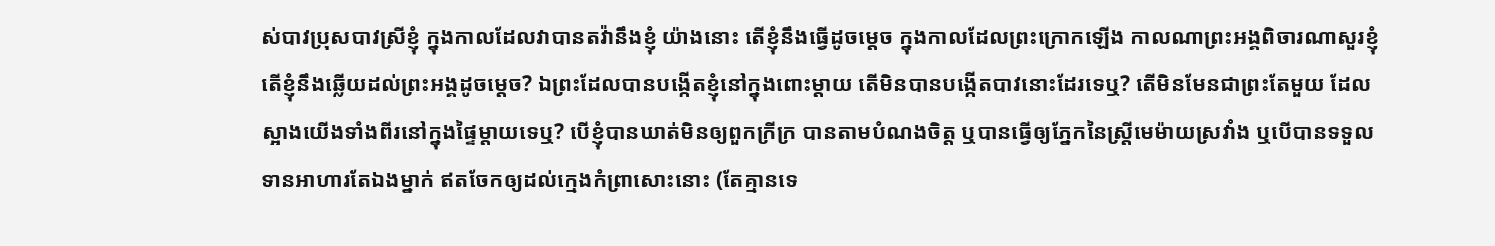ស់បាវប្រុសបាវស្រីខ្ញុំ ក្នុងកាលដែលវាបានតវ៉ានឹងខ្ញុំ យ៉ាងនោះ តើខ្ញុំនឹងធ្វើដូចម្តេច ក្នុងកាលដែលព្រះក្រោកឡើង កាលណាព្រះអង្គពិចារណាសួរខ្ញុំ តើខ្ញុំនឹងឆ្លើយដល់ព្រះអង្គដូចម្តេច? ឯព្រះដែលបានបង្កើតខ្ញុំនៅក្នុងពោះម្តាយ តើមិនបានបង្កើតបាវនោះដែរទេឬ? តើមិនមែនជាព្រះតែមួយ ដែលស្អាងយើងទាំងពីរនៅក្នុងផ្ទៃម្តាយទេឬ? បើខ្ញុំបានឃាត់មិនឲ្យពួកក្រីក្រ បានតាមបំណងចិត្ត ឬបានធ្វើឲ្យភ្នែកនៃស្ត្រីមេម៉ាយស្រវាំង ឬបើបានទទួលទានអាហារតែឯងម្នាក់ ឥតចែកឲ្យដល់ក្មេងកំព្រាសោះនោះ (តែគ្មានទេ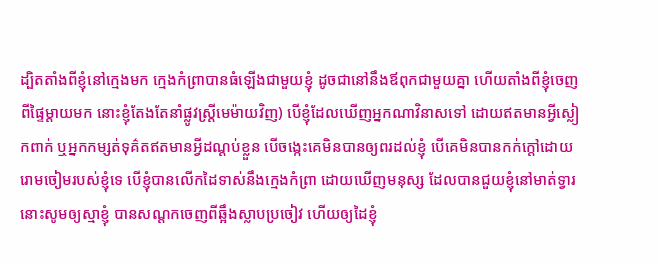ដ្បិតតាំងពីខ្ញុំនៅក្មេងមក ក្មេងកំព្រាបានធំឡើងជាមួយខ្ញុំ ដូចជានៅនឹងឪពុកជាមួយគ្នា ហើយតាំងពីខ្ញុំចេញពីផ្ទៃម្តាយមក នោះខ្ញុំតែងតែនាំផ្លូវស្ត្រីមេម៉ាយវិញ) បើខ្ញុំដែលឃើញអ្នកណាវិនាសទៅ ដោយឥតមានអ្វីស្លៀកពាក់ ឬអ្នកកម្សត់ទុគ៌តឥតមានអ្វីដណ្តប់ខ្លួន បើចង្កេះគេមិនបានឲ្យពរដល់ខ្ញុំ បើគេមិនបានកក់ក្តៅដោយរោមចៀមរបស់ខ្ញុំទេ បើខ្ញុំបានលើកដៃទាស់នឹងក្មេងកំព្រា ដោយឃើញមនុស្ស ដែលបានជួយខ្ញុំនៅមាត់ទ្វារ នោះសូមឲ្យស្មាខ្ញុំ បានសណ្តកចេញពីឆ្អឹងស្លាបប្រចៀវ ហើយឲ្យដៃខ្ញុំ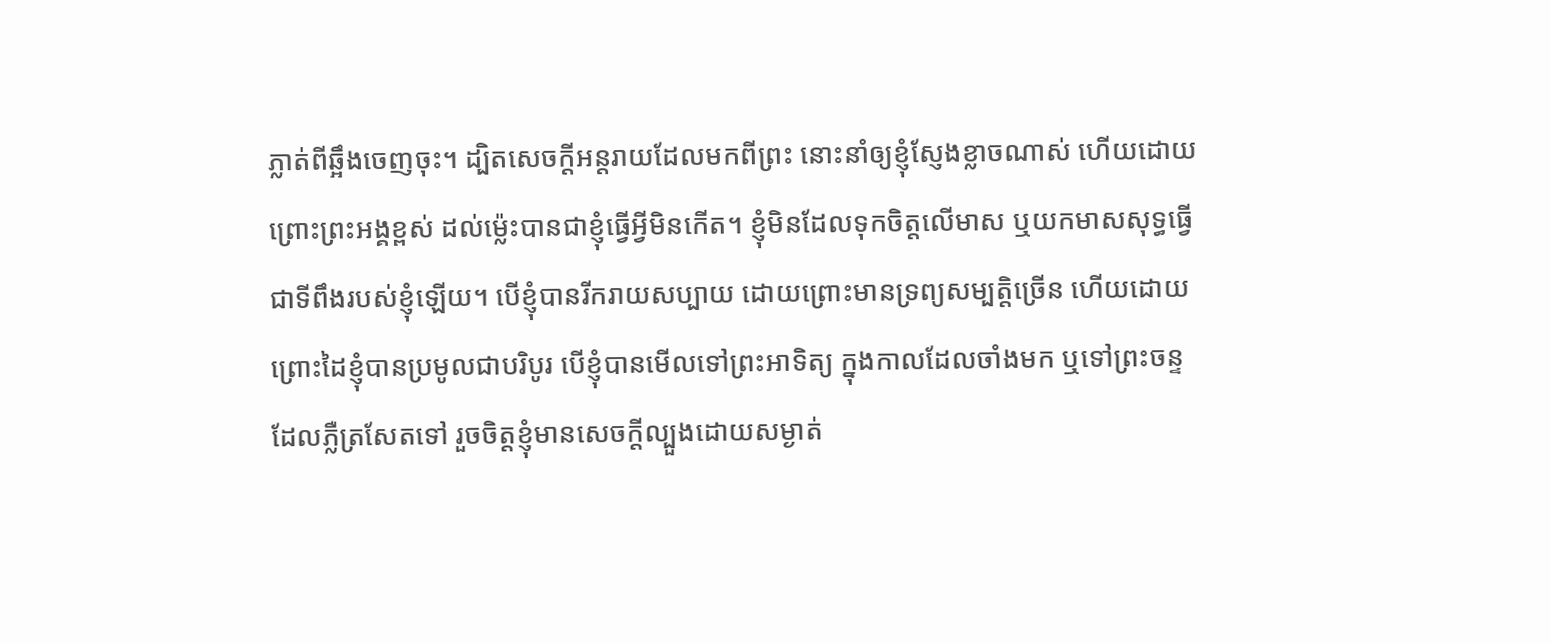ភ្លាត់ពីឆ្អឹងចេញចុះ។ ដ្បិតសេចក្ដីអន្តរាយដែលមកពីព្រះ នោះនាំឲ្យខ្ញុំស្ញែងខ្លាចណាស់ ហើយដោយព្រោះព្រះអង្គខ្ពស់ ដល់ម៉្លេះបានជាខ្ញុំធ្វើអ្វីមិនកើត។ ខ្ញុំមិនដែលទុកចិត្តលើមាស ឬយកមាសសុទ្ធធ្វើជាទីពឹងរបស់ខ្ញុំឡើយ។ បើខ្ញុំបានរីករាយសប្បាយ ដោយព្រោះមានទ្រព្យសម្បត្តិច្រើន ហើយដោយព្រោះដៃខ្ញុំបានប្រមូលជាបរិបូរ បើខ្ញុំបានមើលទៅព្រះអាទិត្យ ក្នុងកាលដែលចាំងមក ឬទៅព្រះចន្ទដែលភ្លឺត្រសែតទៅ រួចចិត្តខ្ញុំមានសេចក្ដីល្បួងដោយសម្ងាត់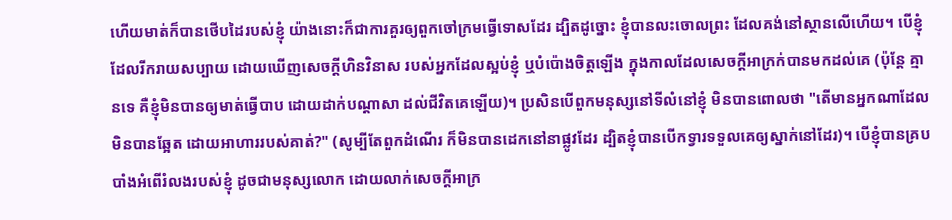ហើយមាត់ក៏បានថើបដៃរបស់ខ្ញុំ យ៉ាងនោះក៏ជាការគួរឲ្យពួកចៅក្រមធ្វើទោសដែរ ដ្បិតដូច្នោះ ខ្ញុំបានលះចោលព្រះ ដែលគង់នៅស្ថានលើហើយ។ បើខ្ញុំដែលរីករាយសប្បាយ ដោយឃើញសេចក្ដីហិនវិនាស របស់អ្នកដែលស្អប់ខ្ញុំ ឬបំប៉ោងចិត្តឡើង ក្នុងកាលដែលសេចក្ដីអាក្រក់បានមកដល់គេ (ប៉ុន្តែ គ្មានទេ គឺខ្ញុំមិនបានឲ្យមាត់ធ្វើបាប ដោយដាក់បណ្ដាសា ដល់ជីវិតគេឡើយ)។ ប្រសិនបើពួកមនុស្សនៅទីលំនៅខ្ញុំ មិនបានពោលថា "តើមានអ្នកណាដែលមិនបានឆ្អែត ដោយអាហាររបស់គាត់?" (សូម្បីតែពួកដំណើរ ក៏មិនបានដេកនៅនាផ្លូវដែរ ដ្បិតខ្ញុំបានបើកទ្វារទទួលគេឲ្យស្នាក់នៅដែរ)។ បើខ្ញុំបានគ្របបាំងអំពើរំលងរបស់ខ្ញុំ ដូចជាមនុស្សលោក ដោយលាក់សេចក្ដីអាក្រ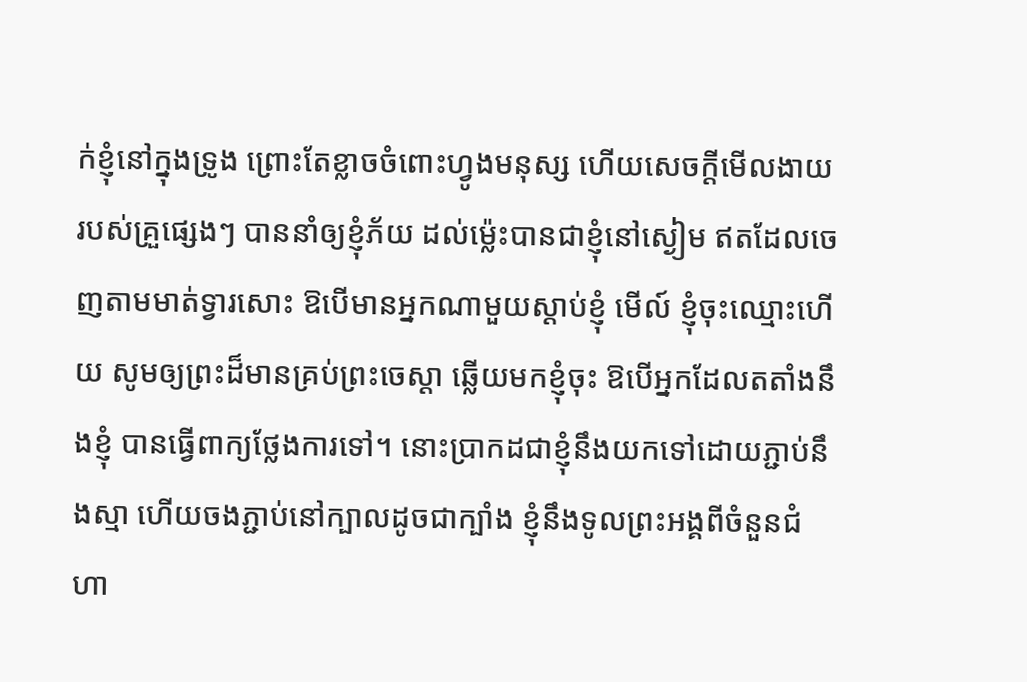ក់ខ្ញុំនៅក្នុងទ្រូង ព្រោះតែខ្លាចចំពោះហ្វូងមនុស្ស ហើយសេចក្ដីមើលងាយរបស់គ្រួផ្សេងៗ បាននាំឲ្យខ្ញុំភ័យ ដល់ម៉្លេះបានជាខ្ញុំនៅស្ងៀម ឥតដែលចេញតាមមាត់ទ្វារសោះ ឱបើមានអ្នកណាមួយស្ដាប់ខ្ញុំ មើល៍ ខ្ញុំចុះឈ្មោះហើយ សូមឲ្យព្រះដ៏មានគ្រប់ព្រះចេស្តា ឆ្លើយមកខ្ញុំចុះ ឱបើអ្នកដែលតតាំងនឹងខ្ញុំ បានធ្វើពាក្យថ្លែងការទៅ។ នោះប្រាកដជាខ្ញុំនឹងយកទៅដោយភ្ជាប់នឹងស្មា ហើយចងភ្ជាប់នៅក្បាលដូចជាក្បាំង ខ្ញុំនឹងទូលព្រះអង្គពីចំនួនជំហា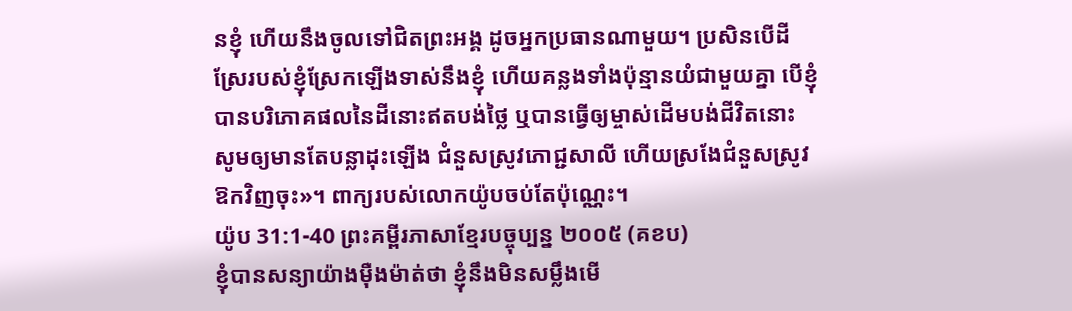នខ្ញុំ ហើយនឹងចូលទៅជិតព្រះអង្គ ដូចអ្នកប្រធានណាមួយ។ ប្រសិនបើដីស្រែរបស់ខ្ញុំស្រែកឡើងទាស់នឹងខ្ញុំ ហើយគន្លងទាំងប៉ុន្មានយំជាមួយគ្នា បើខ្ញុំបានបរិភោគផលនៃដីនោះឥតបង់ថ្លៃ ឬបានធ្វើឲ្យម្ចាស់ដើមបង់ជីវិតនោះ សូមឲ្យមានតែបន្លាដុះឡើង ជំនួសស្រូវភោជ្ជសាលី ហើយស្រងែជំនួសស្រូវឱកវិញចុះ»។ ពាក្យរបស់លោកយ៉ូបចប់តែប៉ុណ្ណេះ។
យ៉ូប 31:1-40 ព្រះគម្ពីរភាសាខ្មែរបច្ចុប្បន្ន ២០០៥ (គខប)
ខ្ញុំបានសន្យាយ៉ាងម៉ឺងម៉ាត់ថា ខ្ញុំនឹងមិនសម្លឹងមើ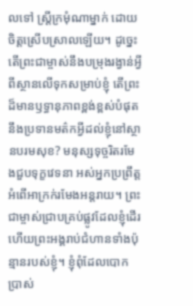លទៅ ស្ត្រីក្រមុំណាម្នាក់ ដោយចិត្តស្រើបស្រាលឡើយ។ ដូច្នេះ តើព្រះជាម្ចាស់នឹងបម្រុងរង្វាន់អ្វី ពីស្ថានលើទុកសម្រាប់ខ្ញុំ តើព្រះដ៏មានឫទ្ធានុភាពខ្ពង់ខ្ពស់បំផុត នឹងប្រទានមត៌កអ្វីដល់ខ្ញុំនៅស្ថានបរមសុខ? មនុស្សទុច្ចរិតរមែងជួបទុក្ខវេទនា អស់អ្នកប្រព្រឹត្តអំពើអាក្រក់រមែងអន្តរាយ។ ព្រះជាម្ចាស់ជ្រាបគ្រប់ផ្លូវដែលខ្ញុំដើរ ហើយព្រះអង្គរាប់ជំហានទាំងប៉ុន្មានរបស់ខ្ញុំ។ ខ្ញុំពុំដែលបោកប្រាស់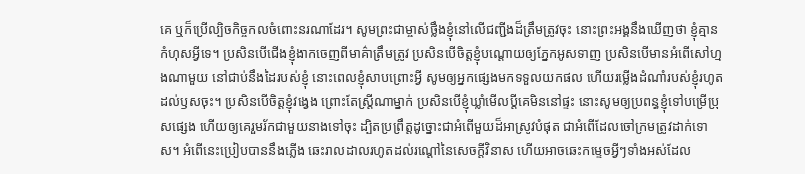គេ ឬក៏ប្រើល្បិចកិច្ចកលចំពោះនរណាដែរ។ សូមព្រះជាម្ចាស់ថ្លឹងខ្ញុំនៅលើជញ្ជីងដ៏ត្រឹមត្រូវចុះ នោះព្រះអង្គនឹងឃើញថា ខ្ញុំគ្មានកំហុសអ្វីទេ។ ប្រសិនបើជើងខ្ញុំងាកចេញពីមាគ៌ាត្រឹមត្រូវ ប្រសិនបើចិត្តខ្ញុំបណ្ដោយឲ្យភ្នែកអូសទាញ ប្រសិនបើមានអំពើសៅហ្មងណាមួយ នៅជាប់នឹងដៃរបស់ខ្ញុំ នោះពេលខ្ញុំសាបព្រោះអ្វី សូមឲ្យអ្នកផ្សេងមកទទួលយកផល ហើយរម្លើងដំណាំរបស់ខ្ញុំរហូតដល់ឫសចុះ។ ប្រសិនបើចិត្តខ្ញុំវង្វេង ព្រោះតែស្ត្រីណាម្នាក់ ប្រសិនបើខ្ញុំឃ្លាំមើលប្ដីគេមិននៅផ្ទះ នោះសូមឲ្យប្រពន្ធខ្ញុំទៅបម្រើប្រុសផ្សេង ហើយឲ្យគេរួមរ័កជាមួយនាងទៅចុះ ដ្បិតប្រព្រឹត្តដូច្នោះជាអំពើមួយដ៏អាស្រូវបំផុត ជាអំពើដែលចៅក្រមត្រូវដាក់ទោស។ អំពើនេះប្រៀបបាននឹងភ្លើង ឆេះរាលដាលរហូតដល់រណ្ដៅនៃសេចក្ដីវិនាស ហើយអាចឆេះកម្ទេចអ្វីៗទាំងអស់ដែល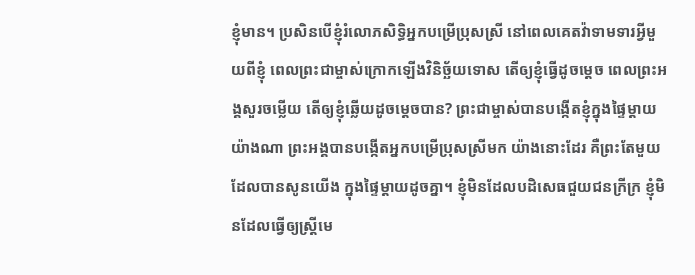ខ្ញុំមាន។ ប្រសិនបើខ្ញុំរំលោភសិទ្ធិអ្នកបម្រើប្រុសស្រី នៅពេលគេតវ៉ាទាមទារអ្វីមួយពីខ្ញុំ ពេលព្រះជាម្ចាស់ក្រោកឡើងវិនិច្ឆ័យទោស តើឲ្យខ្ញុំធ្វើដូចម្ដេច ពេលព្រះអង្គសួរចម្លើយ តើឲ្យខ្ញុំឆ្លើយដូចម្ដេចបាន? ព្រះជាម្ចាស់បានបង្កើតខ្ញុំក្នុងផ្ទៃម្ដាយយ៉ាងណា ព្រះអង្គបានបង្កើតអ្នកបម្រើប្រុសស្រីមក យ៉ាងនោះដែរ គឺព្រះតែមួយដែលបានសូនយើង ក្នុងផ្ទៃម្ដាយដូចគ្នា។ ខ្ញុំមិនដែលបដិសេធជួយជនក្រីក្រ ខ្ញុំមិនដែលធ្វើឲ្យស្ត្រីមេ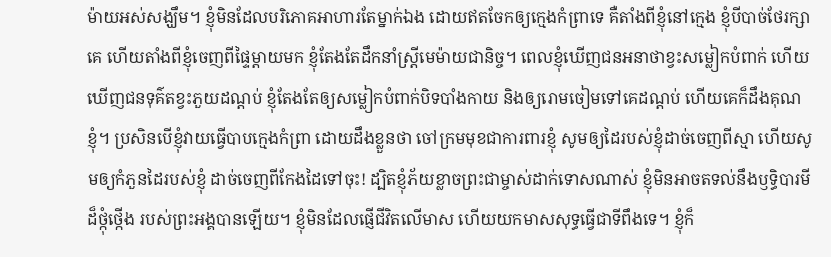ម៉ាយអស់សង្ឃឹម។ ខ្ញុំមិនដែលបរិភោគអាហារតែម្នាក់ឯង ដោយឥតចែកឲ្យក្មេងកំព្រាទេ គឺតាំងពីខ្ញុំនៅក្មេង ខ្ញុំបីបាច់ថែរក្សាគេ ហើយតាំងពីខ្ញុំចេញពីផ្ទៃម្ដាយមក ខ្ញុំតែងតែដឹកនាំស្ត្រីមេម៉ាយជានិច្ច។ ពេលខ្ញុំឃើញជនអនាថាខ្វះសម្លៀកបំពាក់ ហើយឃើញជនទុគ៌តខ្វះភួយដណ្ដប់ ខ្ញុំតែងតែឲ្យសម្លៀកបំពាក់បិទបាំងកាយ និងឲ្យរោមចៀមទៅគេដណ្ដប់ ហើយគេក៏ដឹងគុណខ្ញុំ។ ប្រសិនបើខ្ញុំវាយធ្វើបាបក្មេងកំព្រា ដោយដឹងខ្លួនថា ចៅក្រមមុខជាការពារខ្ញុំ សូមឲ្យដៃរបស់ខ្ញុំដាច់ចេញពីស្មា ហើយសូមឲ្យកំភួនដៃរបស់ខ្ញុំ ដាច់ចេញពីកែងដៃទៅចុះ! ដ្បិតខ្ញុំភ័យខ្លាចព្រះជាម្ចាស់ដាក់ទោសណាស់ ខ្ញុំមិនអាចតទល់នឹងឫទ្ធិបារមីដ៏ថ្កុំថ្កើង របស់ព្រះអង្គបានឡើយ។ ខ្ញុំមិនដែលផ្ញើជីវិតលើមាស ហើយយកមាសសុទ្ធធ្វើជាទីពឹងទេ។ ខ្ញុំក៏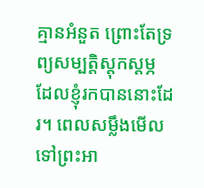គ្មានអំនួត ព្រោះតែទ្រព្យសម្បត្តិស្ដុកស្ដម្ភ ដែលខ្ញុំរកបាននោះដែរ។ ពេលសម្លឹងមើលទៅព្រះអា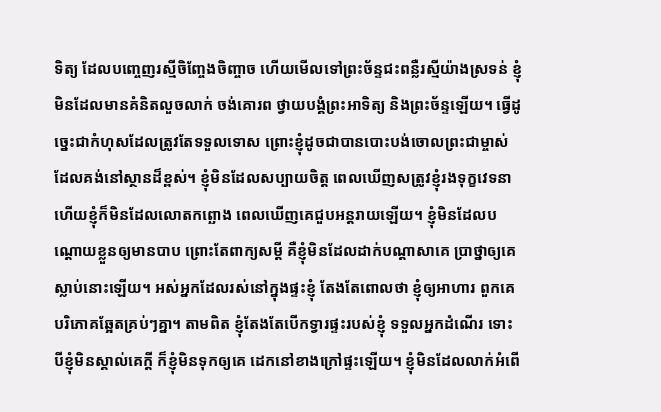ទិត្យ ដែលបញ្ចេញរស្មីចិញ្ចែងចិញ្ចាច ហើយមើលទៅព្រះច័ន្ទជះពន្លឺរស្មីយ៉ាងស្រទន់ ខ្ញុំមិនដែលមានគំនិតលួចលាក់ ចង់គោរព ថ្វាយបង្គំព្រះអាទិត្យ និងព្រះច័ន្ទឡើយ។ ធ្វើដូច្នេះជាកំហុសដែលត្រូវតែទទួលទោស ព្រោះខ្ញុំដូចជាបានបោះបង់ចោលព្រះជាម្ចាស់ ដែលគង់នៅស្ថានដ៏ខ្ពស់។ ខ្ញុំមិនដែលសប្បាយចិត្ត ពេលឃើញសត្រូវខ្ញុំរងទុក្ខវេទនា ហើយខ្ញុំក៏មិនដែលលោតកព្ឆោង ពេលឃើញគេជួបអន្តរាយឡើយ។ ខ្ញុំមិនដែលបណ្ដោយខ្លួនឲ្យមានបាប ព្រោះតែពាក្យសម្ដី គឺខ្ញុំមិនដែលដាក់បណ្ដាសាគេ ប្រាថ្នាឲ្យគេស្លាប់នោះឡើយ។ អស់អ្នកដែលរស់នៅក្នុងផ្ទះខ្ញុំ តែងតែពោលថា ខ្ញុំឲ្យអាហារ ពួកគេបរិភោគឆ្អែតគ្រប់ៗគ្នា។ តាមពិត ខ្ញុំតែងតែបើកទ្វារផ្ទះរបស់ខ្ញុំ ទទួលអ្នកដំណើរ ទោះបីខ្ញុំមិនស្គាល់គេក្ដី ក៏ខ្ញុំមិនទុកឲ្យគេ ដេកនៅខាងក្រៅផ្ទះឡើយ។ ខ្ញុំមិនដែលលាក់អំពើ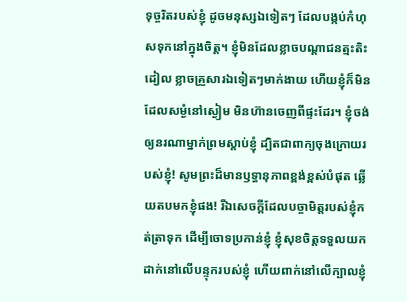ទុច្ចរិតរបស់ខ្ញុំ ដូចមនុស្សឯទៀតៗ ដែលបង្កប់កំហុសទុកនៅក្នុងចិត្ត។ ខ្ញុំមិនដែលខ្លាចបណ្ដាជនត្មះតិះដៀល ខ្លាចគ្រួសារឯទៀតៗមាក់ងាយ ហើយខ្ញុំក៏មិនដែលសម្ងំនៅស្ងៀម មិនហ៊ានចេញពីផ្ទះដែរ។ ខ្ញុំចង់ឲ្យនរណាម្នាក់ព្រមស្ដាប់ខ្ញុំ ដ្បិតជាពាក្យចុងក្រោយរបស់ខ្ញុំ! សូមព្រះដ៏មានឫទ្ធានុភាពខ្ពង់ខ្ពស់បំផុត ឆ្លើយតបមកខ្ញុំផង! រីឯសេចក្ដីដែលបច្ចាមិត្តរបស់ខ្ញុំកត់ត្រាទុក ដើម្បីចោទប្រកាន់ខ្ញុំ ខ្ញុំសុខចិត្តទទួលយកដាក់នៅលើបន្ទុករបស់ខ្ញុំ ហើយពាក់នៅលើក្បាលខ្ញុំ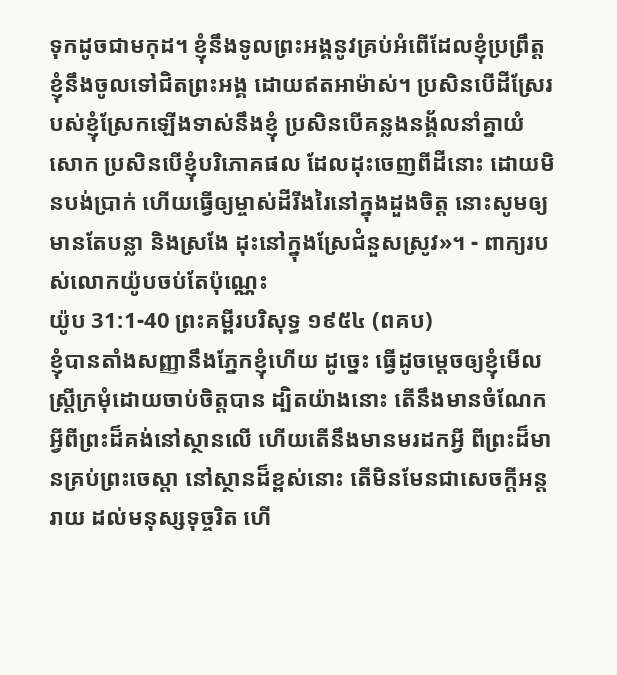ទុកដូចជាមកុដ។ ខ្ញុំនឹងទូលព្រះអង្គនូវគ្រប់អំពើដែលខ្ញុំប្រព្រឹត្ត ខ្ញុំនឹងចូលទៅជិតព្រះអង្គ ដោយឥតអាម៉ាស់។ ប្រសិនបើដីស្រែរបស់ខ្ញុំស្រែកឡើងទាស់នឹងខ្ញុំ ប្រសិនបើគន្លងនង្គ័លនាំគ្នាយំសោក ប្រសិនបើខ្ញុំបរិភោគផល ដែលដុះចេញពីដីនោះ ដោយមិនបង់ប្រាក់ ហើយធ្វើឲ្យម្ចាស់ដីរីងរៃនៅក្នុងដួងចិត្ត នោះសូមឲ្យមានតែបន្លា និងស្រងែ ដុះនៅក្នុងស្រែជំនួសស្រូវ»។ - ពាក្យរបស់លោកយ៉ូបចប់តែប៉ុណ្ណេះ
យ៉ូប 31:1-40 ព្រះគម្ពីរបរិសុទ្ធ ១៩៥៤ (ពគប)
ខ្ញុំបានតាំងសញ្ញានឹងភ្នែកខ្ញុំហើយ ដូច្នេះ ធ្វើដូចម្តេចឲ្យខ្ញុំមើលស្ត្រីក្រមុំដោយចាប់ចិត្តបាន ដ្បិតយ៉ាងនោះ តើនឹងមានចំណែកអ្វីពីព្រះដ៏គង់នៅស្ថានលើ ហើយតើនឹងមានមរដកអ្វី ពីព្រះដ៏មានគ្រប់ព្រះចេស្តា នៅស្ថានដ៏ខ្ពស់នោះ តើមិនមែនជាសេចក្ដីអន្តរាយ ដល់មនុស្សទុច្ចរិត ហើ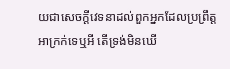យជាសេចក្ដីវេទនាដល់ពួកអ្នកដែលប្រព្រឹត្តអាក្រក់ទេឬអី តើទ្រង់មិនឃើ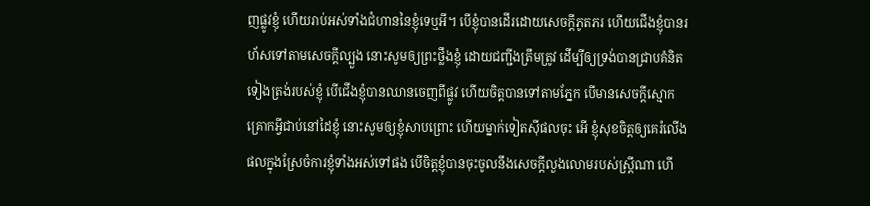ញផ្លូវខ្ញុំ ហើយរាប់អស់ទាំងជំហាននៃខ្ញុំទេឬអី។ បើខ្ញុំបានដើរដោយសេចក្ដីភូតភរ ហើយជើងខ្ញុំបានរហ័សទៅតាមសេចក្ដីល្បួង នោះសូមឲ្យព្រះថ្លឹងខ្ញុំ ដោយជញ្ជីងត្រឹមត្រូវ ដើម្បីឲ្យទ្រង់បានជ្រាបគំនិតទៀងត្រង់របស់ខ្ញុំ បើជើងខ្ញុំបានឈានចេញពីផ្លូវ ហើយចិត្តបានទៅតាមភ្នែក បើមានសេចក្ដីស្មោកគ្រោកអ្វីជាប់នៅដៃខ្ញុំ នោះសូមឲ្យខ្ញុំសាបព្រោះ ហើយម្នាក់ទៀតស៊ីផលចុះ អើ ខ្ញុំសុខចិត្តឲ្យគេរំលើងផលក្នុងស្រែចំការខ្ញុំទាំងអស់ទៅផង បើចិត្តខ្ញុំបានចុះចូលនឹងសេចក្ដីលួងលោមរបស់ស្ត្រីណា ហើ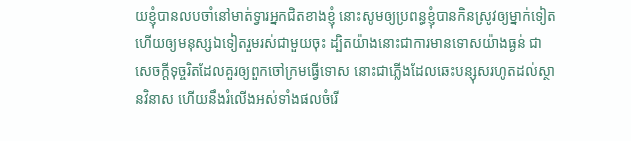យខ្ញុំបានលបចាំនៅមាត់ទ្វារអ្នកជិតខាងខ្ញុំ នោះសូមឲ្យប្រពន្ធខ្ញុំបានកិនស្រូវឲ្យម្នាក់ទៀត ហើយឲ្យមនុស្សឯទៀតរួមរស់ជាមួយចុះ ដ្បិតយ៉ាងនោះជាការមានទោសយ៉ាងធ្ងន់ ជាសេចក្ដីទុច្ចរិតដែលគួរឲ្យពួកចៅក្រមធ្វើទោស នោះជាភ្លើងដែលឆេះបន្សុសរហូតដល់ស្ថានវិនាស ហើយនឹងរំលើងអស់ទាំងផលចំរើ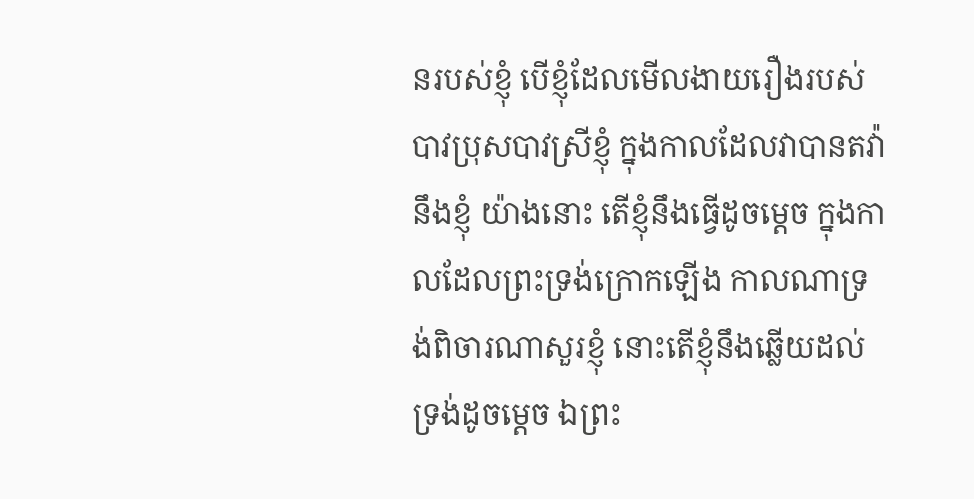នរបស់ខ្ញុំ បើខ្ញុំដែលមើលងាយរឿងរបស់បាវប្រុសបាវស្រីខ្ញុំ ក្នុងកាលដែលវាបានតវ៉ានឹងខ្ញុំ យ៉ាងនោះ តើខ្ញុំនឹងធ្វើដូចម្តេច ក្នុងកាលដែលព្រះទ្រង់ក្រោកឡើង កាលណាទ្រង់ពិចារណាសួរខ្ញុំ នោះតើខ្ញុំនឹងឆ្លើយដល់ទ្រង់ដូចម្តេច ឯព្រះ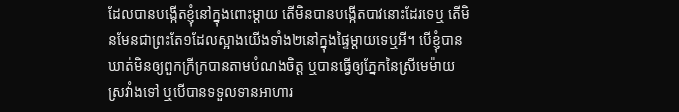ដែលបានបង្កើតខ្ញុំនៅក្នុងពោះម្តាយ តើមិនបានបង្កើតបាវនោះដែរទេឬ តើមិនមែនជាព្រះតែ១ដែលស្អាងយើងទាំង២នៅក្នុងផ្ទៃម្តាយទេឬអី។ បើខ្ញុំបានឃាត់មិនឲ្យពួកក្រីក្របានតាមបំណងចិត្ត ឬបានធ្វើឲ្យភ្នែកនៃស្រីមេម៉ាយស្រវាំងទៅ ឬបើបានទទួលទានអាហារ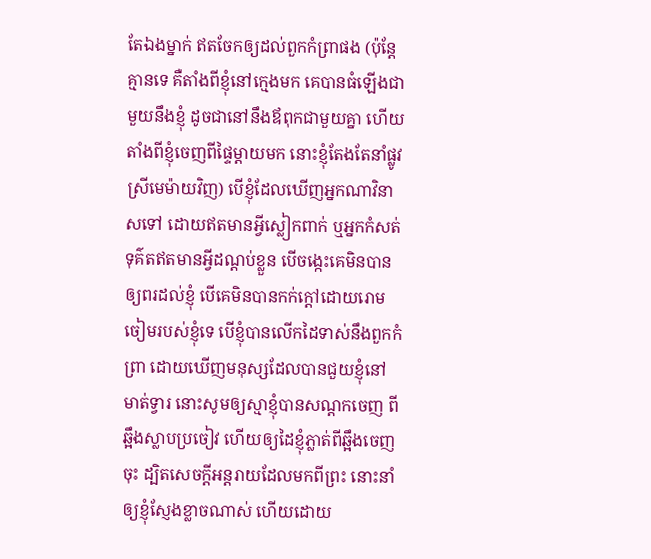តែឯងម្នាក់ ឥតចែកឲ្យដល់ពួកកំព្រាផង (ប៉ុន្តែគ្មានទេ គឺតាំងពីខ្ញុំនៅក្មេងមក គេបានធំឡើងជាមួយនឹងខ្ញុំ ដូចជានៅនឹងឪពុកជាមួយគ្នា ហើយតាំងពីខ្ញុំចេញពីផ្ទៃម្តាយមក នោះខ្ញុំតែងតែនាំផ្លូវស្រីមេម៉ាយវិញ) បើខ្ញុំដែលឃើញអ្នកណាវិនាសទៅ ដោយឥតមានអ្វីស្លៀកពាក់ ឬអ្នកកំសត់ទុគ៌តឥតមានអ្វីដណ្តប់ខ្លួន បើចង្កេះគេមិនបានឲ្យពរដល់ខ្ញុំ បើគេមិនបានកក់ក្តៅដោយរោមចៀមរបស់ខ្ញុំទេ បើខ្ញុំបានលើកដៃទាស់នឹងពួកកំព្រា ដោយឃើញមនុស្សដែលបានជួយខ្ញុំនៅមាត់ទ្វារ នោះសូមឲ្យស្មាខ្ញុំបានសណ្តកចេញ ពីឆ្អឹងស្លាបប្រចៀវ ហើយឲ្យដៃខ្ញុំភ្លាត់ពីឆ្អឹងចេញចុះ ដ្បិតសេចក្ដីអន្តរាយដែលមកពីព្រះ នោះនាំឲ្យខ្ញុំស្ញែងខ្លាចណាស់ ហើយដោយ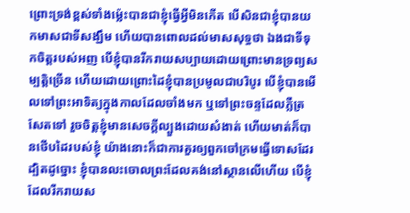ព្រោះទ្រង់ខ្ពស់ទាំងម៉្លេះបានជាខ្ញុំធ្វើអ្វីមិនកើត បើសិនជាខ្ញុំបានយកមាសជាទីសង្ឃឹម ហើយបានពោលដល់មាសសុទ្ធថា ឯងជាទីទុកចិត្តរបស់អញ បើខ្ញុំបានរីករាយសប្បាយដោយព្រោះមានទ្រព្យសម្បត្តិច្រើន ហើយដោយព្រោះដៃខ្ញុំបានប្រមូលជាបរិបូរ បើខ្ញុំបានមើលទៅព្រះអាទិត្យក្នុងកាលដែលចាំងមក ឬទៅព្រះចន្ទដែលភ្លឺត្រសែតទៅ រួចចិត្តខ្ញុំមានសេចក្ដីល្បួងដោយសំងាត់ ហើយមាត់ក៏បានថើបដៃរបស់ខ្ញុំ យ៉ាងនោះក៏ជាការគួរឲ្យពួកចៅក្រមធ្វើទោសដែរ ដ្បិតដូច្នោះ ខ្ញុំបានលះចោលព្រះដែលគង់នៅស្ថានលើហើយ បើខ្ញុំដែលរីករាយស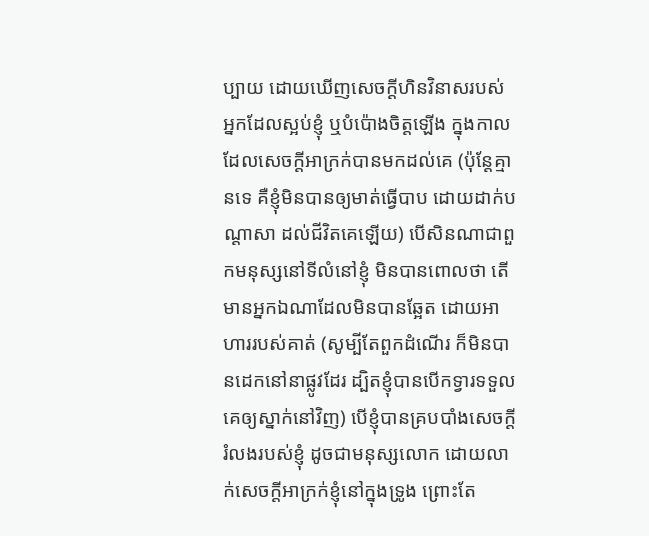ប្បាយ ដោយឃើញសេចក្ដីហិនវិនាសរបស់អ្នកដែលស្អប់ខ្ញុំ ឬបំប៉ោងចិត្តឡើង ក្នុងកាលដែលសេចក្ដីអាក្រក់បានមកដល់គេ (ប៉ុន្តែគ្មានទេ គឺខ្ញុំមិនបានឲ្យមាត់ធ្វើបាប ដោយដាក់បណ្តាសា ដល់ជីវិតគេឡើយ) បើសិនណាជាពួកមនុស្សនៅទីលំនៅខ្ញុំ មិនបានពោលថា តើមានអ្នកឯណាដែលមិនបានឆ្អែត ដោយអាហាររបស់គាត់ (សូម្បីតែពួកដំណើរ ក៏មិនបានដេកនៅនាផ្លូវដែរ ដ្បិតខ្ញុំបានបើកទ្វារទទួលគេឲ្យស្នាក់នៅវិញ) បើខ្ញុំបានគ្របបាំងសេចក្ដីរំលងរបស់ខ្ញុំ ដូចជាមនុស្សលោក ដោយលាក់សេចក្ដីអាក្រក់ខ្ញុំនៅក្នុងទ្រូង ព្រោះតែ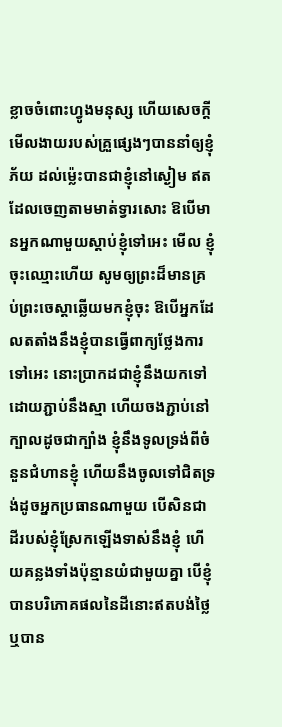ខ្លាចចំពោះហ្វូងមនុស្ស ហើយសេចក្ដីមើលងាយរបស់គ្រួផ្សេងៗបាននាំឲ្យខ្ញុំភ័យ ដល់ម៉្លេះបានជាខ្ញុំនៅស្ងៀម ឥតដែលចេញតាមមាត់ទ្វារសោះ ឱបើមានអ្នកណាមួយស្តាប់ខ្ញុំទៅអេះ មើល ខ្ញុំចុះឈ្មោះហើយ សូមឲ្យព្រះដ៏មានគ្រប់ព្រះចេស្តាឆ្លើយមកខ្ញុំចុះ ឱបើអ្នកដែលតតាំងនឹងខ្ញុំបានធ្វើពាក្យថ្លែងការទៅអេះ នោះប្រាកដជាខ្ញុំនឹងយកទៅដោយភ្ជាប់នឹងស្មា ហើយចងភ្ជាប់នៅក្បាលដូចជាក្បាំង ខ្ញុំនឹងទូលទ្រង់ពីចំនួនជំហានខ្ញុំ ហើយនឹងចូលទៅជិតទ្រង់ដូចអ្នកប្រធានណាមួយ បើសិនជាដីរបស់ខ្ញុំស្រែកឡើងទាស់នឹងខ្ញុំ ហើយគន្លងទាំងប៉ុន្មានយំជាមួយគ្នា បើខ្ញុំបានបរិភោគផលនៃដីនោះឥតបង់ថ្លៃ ឬបាន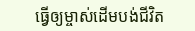ធ្វើឲ្យម្ចាស់ដើមបង់ជីវិត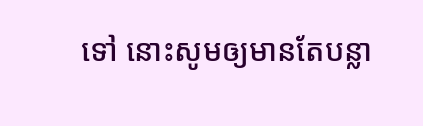ទៅ នោះសូមឲ្យមានតែបន្លា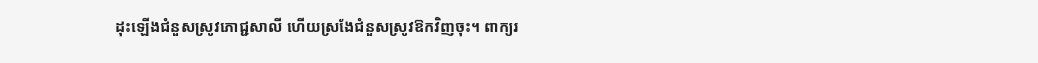ដុះឡើងជំនួសស្រូវភោជ្ជសាលី ហើយស្រងែជំនួសស្រូវឱកវិញចុះ។ ពាក្យរ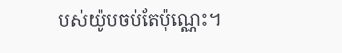បស់យ៉ូបចប់តែប៉ុណ្ណេះ។